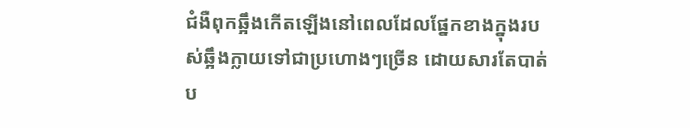ជំងឺពុកឆ្អឹងកើតឡើងនៅពេលដែលផ្នែកខាងក្នុងរបស់ឆ្អឹងក្លាយទៅជាប្រហោងៗច្រើន ដោយសារតែបាត់ប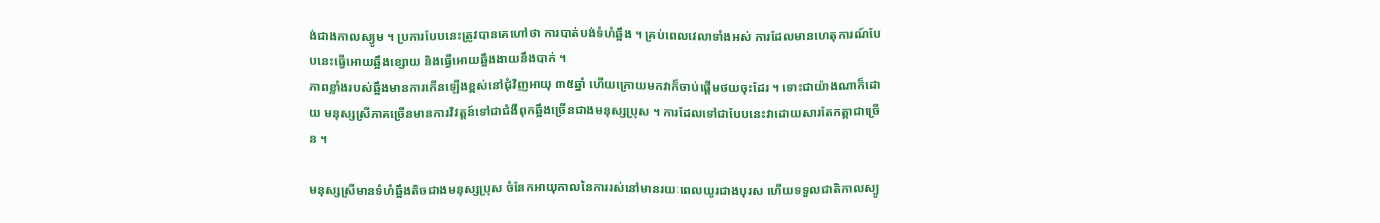ង់ជាងកាលស្យូម ។ ប្រការបែបនេះត្រូវបានគេហៅថា ការបាត់បង់ទំហំឆ្អឹង ។ គ្រប់ពេលវេលាទាំងអស់ ការដែលមានហេតុការណ៍បែបនេះធ្វើអោយឆ្អឹងខ្សោយ និងធ្វើអោយឆ្អឹងងាយនឹងបាក់ ។
ភាពខ្លាំងរបស់ឆ្អឹងមានការកើនឡើងខ្ពស់នៅជុំវិញអាយុ ៣៥ឆ្នាំ ហើយក្រោយមកវាក៏ចាប់ផ្តើមថយចុះដែរ ។ ទោះជាយ៉ាងណាក៏ដោយ មនុស្សស្រីភាគច្រើនមានការវិវត្តន៍ទៅជាជំងឺពុកឆ្អឹងច្រើនជាងមនុស្សប្រុស ។ ការដែលទៅជាបែបនេះវាដោយសារតែកត្តាជាច្រើន ។

មនុស្សស្រីមានទំហំឆ្អឹងតិចជាងមនុស្សប្រុស ចំនែកអាយុកាលនៃការរស់នៅមានរយៈពេលយូរជាងបុរស ហើយទទួលជាតិកាលស្យូ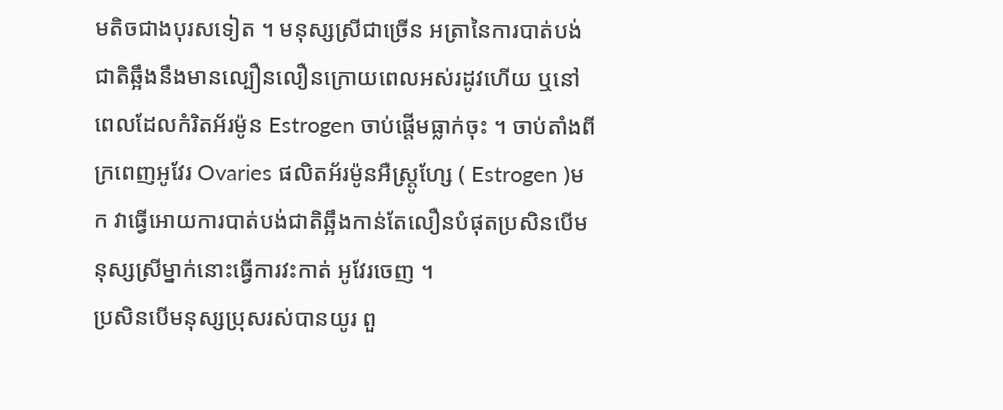មតិចជាងបុរសទៀត ។ មនុស្សស្រីជាច្រើន អត្រានៃការបាត់បង់ជាតិឆ្អឹងនឹងមានល្បឿនលឿនក្រោយពេលអស់រដូវហើយ ឬនៅពេលដែលកំរិតអ័រម៉ូន Estrogen ចាប់ផ្តើមធ្លាក់ចុះ ។ ចាប់តាំងពីក្រពេញអូវែរ Ovaries ផលិតអ័រម៉ូនអឺស្ត្រូហ្សែ ( Estrogen )មក វាធ្វើអោយការបាត់បង់ជាតិឆ្អឹងកាន់តែលឿនបំផុតប្រសិនបើមនុស្សស្រីម្នាក់នោះធ្វើការវះកាត់ អូវែរចេញ ។
ប្រសិនបើមនុស្សប្រុសរស់បានយូរ ពួ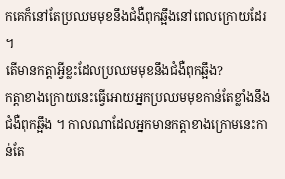កគេក៏នៅតែប្រឈមមុខនឹងជំងឺពុកឆ្អឹងនៅពេលក្រោយដែរ ។
តើមានកត្តាអ្វីខ្លះដែលប្រឈមមុខនឹងជំងឺពុកឆ្អឹង?
កត្តាខាងក្រោយនេះធ្វើអោយអ្នកប្រឈមមុខកាន់តែខ្លាំងនឹងជំងឺពុកឆ្អឹង ។ កាលណាដែលអ្នកមានកត្តាខាងក្រោមនេះកាន់តែ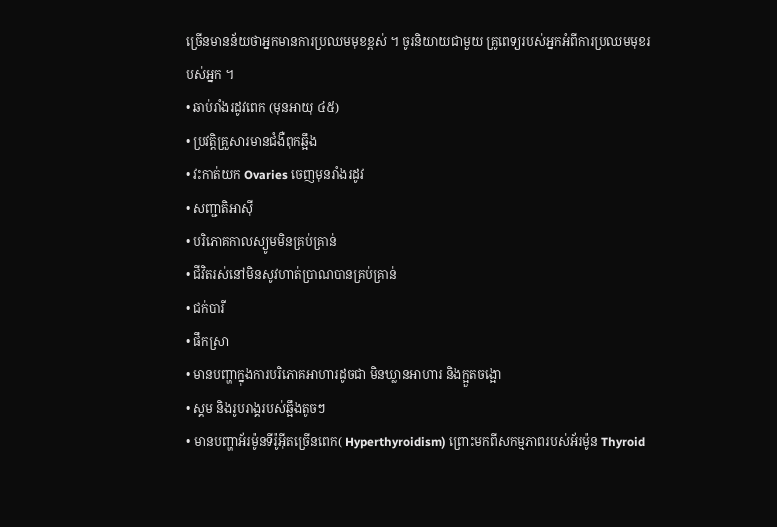ច្រើនមានន័យថាអ្នកមានការប្រឈមមុខខ្ពស់ ។ ចូរនិយាយជាមួយ គ្រូពេទ្យរបស់អ្នកអំពីការប្រឈមមុខរបស់អ្នក ។
• ឆាប់រាំងរដូវពេក (មុនអាយុ ៤៥)
• ប្រវត្តិគ្រួសារមានជំងឺពុកឆ្អឹង
• វះកាត់យក Ovaries ចេញមុនរាំងរដូវ
• សញ្ជាតិអាស៊ី
• បរិភោគកាលស្យូមមិនគ្រប់គ្រាន់
• ជីវិតរស់នៅមិនសូវហាត់ប្រាណបានគ្រប់គ្រាន់
• ជក់បារី
• ផឹកស្រា
• មានបញ្ហាក្នុងការបរិភោគអាហារដូចជា មិនឃ្លានអាហារ និងក្អួតចង្អោ
• ស្គម និងរូបរាង្គរបស់ឆ្អឹងតូចៗ
• មានបញ្ហាអ័រម៉ូនទីរ៉ូអ៊ីតច្រើនពេក( Hyperthyroidism) ព្រោះមកពីសកម្មភាពរបស់អ័រម៉ូន Thyroid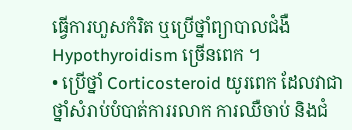ធ្វើការហួសកំរិត ឬប្រើថ្នាំព្យាបាលជំងឺ Hypothyroidism ច្រើនពេក ។
• ប្រើថ្នាំ Corticosteroid យូរពេក ដែលវាជាថ្នាំសំរាប់បំបាត់ការរលាក ការឈឺចាប់ និងជំ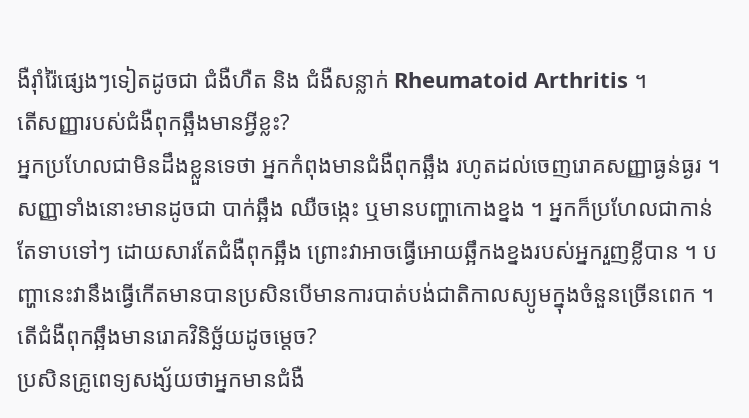ងឺរ៉ាំរ៉ៃផ្សេងៗទៀតដូចជា ជំងឺហឺត និង ជំងឺសន្លាក់ Rheumatoid Arthritis ។
តើសញ្ញារបស់ជំងឺពុកឆ្អឹងមានអ្វីខ្លះ?
អ្នកប្រហែលជាមិនដឹងខ្លួនទេថា អ្នកកំពុងមានជំងឺពុកឆ្អឹង រហូតដល់ចេញរោគសញ្ញាធ្ងន់ធ្ងរ ។ សញ្ញាទាំងនោះមានដូចជា បាក់ឆ្អឹង ឈឺចង្កេះ ឬមានបញ្ហាកោងខ្នង ។ អ្នកក៏ប្រហែលជាកាន់តែទាបទៅៗ ដោយសារតែជំងឺពុកឆ្អឹង ព្រោះវាអាចធ្វើអោយឆ្អឹកងខ្នងរបស់អ្នករួញខ្លីបាន ។ បញ្ហានេះវានឹងធ្វើកើតមានបានប្រសិនបើមានការបាត់បង់ជាតិកាលស្យូមក្នុងចំនួនច្រើនពេក ។
តើជំងឺពុកឆ្អឹងមានរោគវិនិច្ឆ័យដូចម្តេច?
ប្រសិនគ្រូពេទ្យសង្ស័យថាអ្នកមានជំងឺ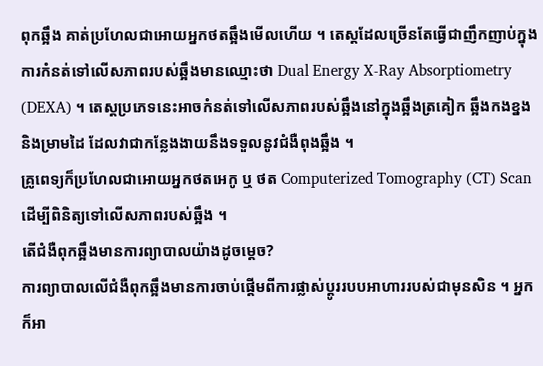ពុកឆ្អឹង គាត់ប្រហែលជាអោយអ្នកថតឆ្អឹងមើលហើយ ។ តេស្តដែលច្រើនតែធ្វើជាញឹកញាប់ក្នុងការកំនត់ទៅលើសភាពរបស់ឆ្អឹងមានឈ្មោះថា Dual Energy X-Ray Absorptiometry (DEXA) ។ តេស្តប្រភេទនេះអាចកំនត់ទៅលើសភាពរបស់ឆ្អឹងនៅក្នុងឆ្អឹងត្រគៀក ឆ្អឹងកងខ្នង និងម្រាមដៃ ដែលវាជាកន្លែងងាយនឹងទទួលនូវជំងឺពុងឆ្អឹង ។
គ្រូពេទ្យក៏ប្រហែលជាអោយអ្នកថតអេកូ ឬ ថត Computerized Tomography (CT) Scan ដើម្បីពិនិត្យទៅលើសភាពរបស់ឆ្អឹង ។
តើជំងឺពុកឆ្អឹងមានការព្យាបាលយ៉ាងដូចម្តេច?
ការព្យាបាលលើជំងឺពុកឆ្អឹងមានការចាប់ផ្តើមពីការផ្លាស់ប្តូររបបអាហាររបស់ជាមុនសិន ។ អ្នកក៏អា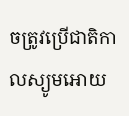ចត្រូវប្រើជាតិកាលស្យូមអោយ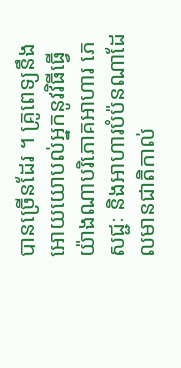បានច្រើនដែរ ។ គ្រូពេទ្យនឹងអោយយោបល់អ្នកនូវវិធីធ្វើយ៉ាងណាបរិភោគអាហារ ភេសជ្ជៈ និងអាហារបំប៉នណាដែលមានជាតិកាល់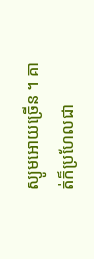ស្យូមអោយច្រើន ។ គាត់ក៏ប្រហែលជា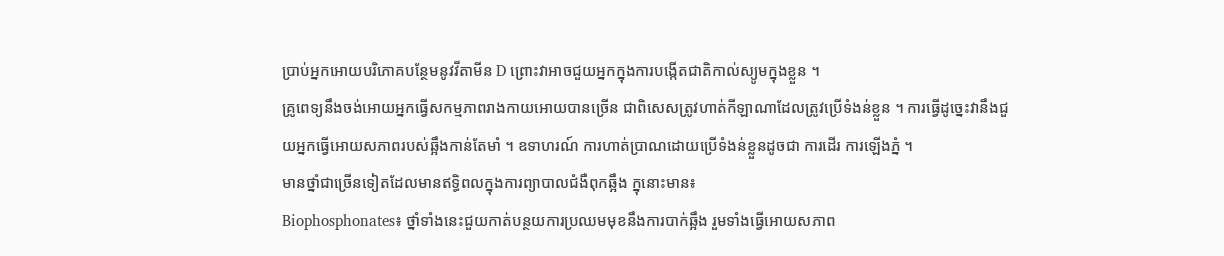ប្រាប់អ្នកអោយបរិភោគបន្ថែមនូវវីតាមីន D ព្រោះវាអាចជួយអ្នកក្នុងការបង្កើតជាតិកាល់ស្យូមក្នុងខ្លួន ។
គ្រូពេទ្យនឹងចង់អោយអ្នកធ្វើសកម្មភាពរាងកាយអោយបានច្រើន ជាពិសេសត្រូវហាត់កីឡាណាដែលត្រូវប្រើទំងន់ខ្លួន ។ ការធ្វើដូច្នេះវានឹងជួយអ្នកធ្វើអោយសភាពរបស់ឆ្អឹងកាន់តែមាំ ។ ឧទាហរណ៍ ការហាត់ប្រាណដោយប្រើទំងន់ខ្លួនដូចជា ការដើរ ការឡើងភ្នំ ។
មានថ្នាំជាច្រើនទៀតដែលមានឥទ្ធិពលក្នុងការព្យាបាលជំងឺពុកឆ្អឹង ក្នុនោះមាន៖
Biophosphonates៖ ថ្នាំទាំងនេះជួយកាត់បន្ថយការប្រឈមមុខនឹងការបាក់ឆ្អឹង រួមទាំងធ្វើអោយសភាព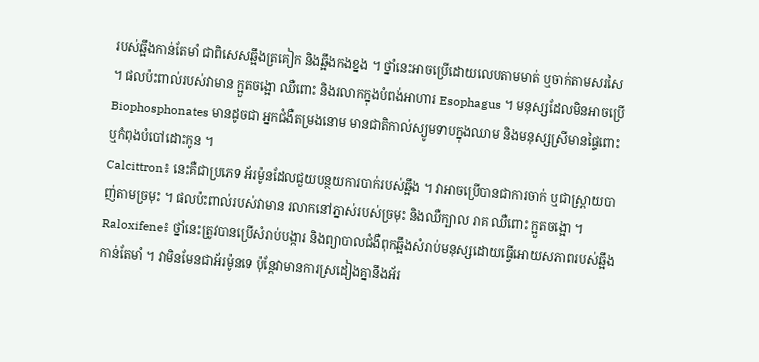របស់ឆ្អឹងកាន់តែមាំ ជាពិសេសឆ្អឹងត្រគៀក និងឆ្អឹងកងខ្នង ។ ថ្នាំនេះអាចប្រើដោយលេបតាមមាត់ ឬចាក់តាមសរសៃ ។ ផលប៉ះពាល់របស់វាមាន ក្អួតចង្អោ ឈឺពោះ និងរលាកក្នុងបំពង់អាហារ Esophagus ។ មនុស្សដែលមិនអាចប្រើ Biophosphonates មានដូចជា អ្នកជំងឺតម្រងនោម មានជាតិកាល់ស្យូមទាបក្នុងឈាម និងមនុស្សស្រីមានផ្ទៃពោះ ឬកំពុងបំបៅដោះកូន ។
Calcittron៖ នេះគឺជាប្រភេទ អ័រម៉ូនដែលជួយបន្ថយការបាក់របស់ឆ្អឹង ។ វាអាចប្រើបានជាការចាក់ ឬជាស្ព្រាយបាញ់តាមច្រមុះ ។ ផលប៉ះពាល់របស់វាមាន រលាកនៅភ្នាស់របស់ច្រមុះ និងឈឺក្បាល រាគ ឈឺពោះ ក្អួតចង្អោ ។
Raloxifene៖ ថ្នាំនេះត្រូវបានប្រើសំរាប់បង្ការ និងព្យាបាលជំងឺពុកឆ្អឹងសំរាប់មនុស្សដោយធ្វើអោយសភាពរបស់ឆ្អឹងកាន់តែមាំ ។ វាមិនមែនជាអ័រម៉ូនទេ ប៉ុន្តែវាមានការស្រដៀងគ្នានឹងអ័រ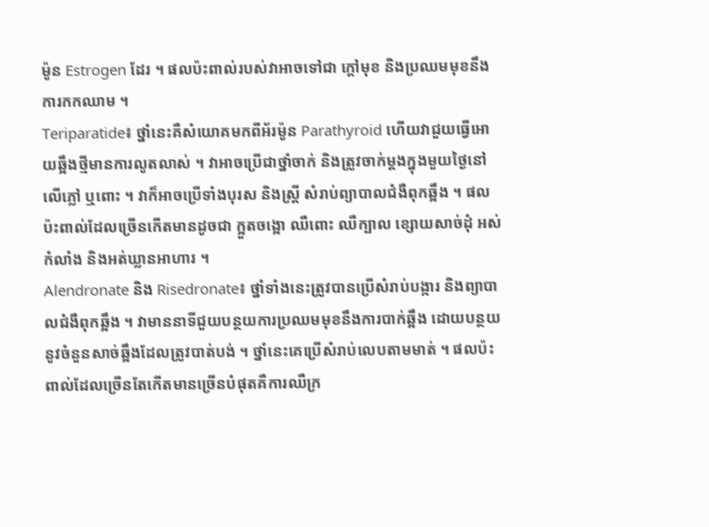ម៉ូន Estrogen ដែរ ។ ផលប៉ះពាល់របស់វាអាចទៅជា ក្តៅមុខ និងប្រឈមមុខនឹងការកកឈាម ។
Teriparatide៖ ថ្នាំនេះគឺសំយោគមកពីអ័រម៉ូន Parathyroid ហើយវាជួយធ្វើអោយឆ្អឹងថ្មីមានការលូតលាស់ ។ វាអាចប្រើជាថ្នាំចាក់ និងត្រូវចាក់ម្តងក្នុងមួយថ្ងៃនៅលើភ្លៅ ឬពោះ ។ វាក៏អាចប្រើទាំងបុរស និងស្ត្រី សំរាប់ព្យាបាលជំងឺពុកឆ្អឹង ។ ផលប៉ះពាល់ដែលច្រើនកើតមានដូចជា ក្អួតចង្អោ ឈឺពោះ ឈឺក្បាល ខ្សោយសាច់ដុំ អស់កំលាំង និងអត់ឃ្លានអាហារ ។
Alendronate និង Risedronate៖ ថ្នាំទាំងនេះត្រូវបានប្រើសំរាប់បង្ការ និងព្យាបាលជំងឺពុកឆ្អឹង ។ វាមាននាទីជួយបន្ថយការប្រឈមមុខនឹងការបាក់ឆ្អឹង ដោយបន្ថយនូវចំនួនសាច់ឆ្អឹងដែលត្រូវបាត់បង់ ។ ថ្នាំនេះគេប្រើសំរាប់លេបតាមមាត់ ។ ផលប៉ះពាល់ដែលច្រើនតែកើតមានច្រើនបំផុតគឺការឈឺក្រ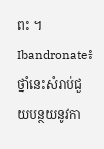ពះ ។
Ibandronate៖ ថ្នាំនេះសំរាប់ជួយបន្ថយនូវកា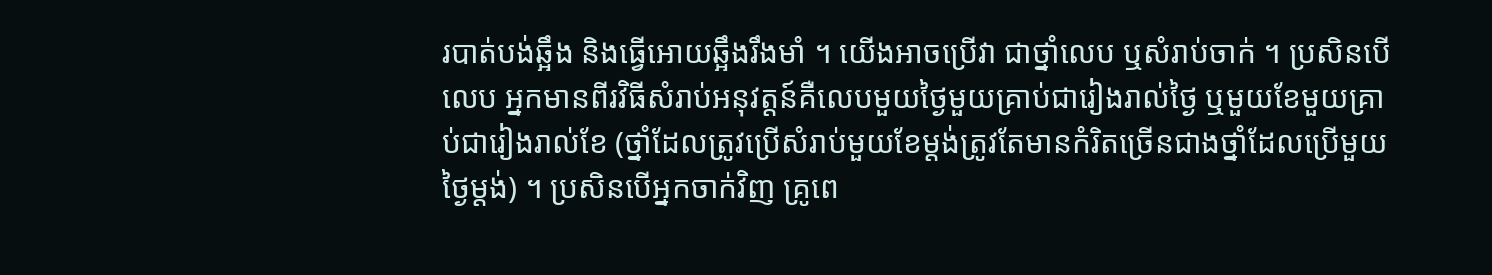របាត់បង់ឆ្អឹង និងធ្វើអោយឆ្អឹងរឹងមាំ ។ យើងអាចប្រើវា ជាថ្នាំលេប ឬសំរាប់ចាក់ ។ ប្រសិនបើលេប អ្នកមានពីរវិធីសំរាប់អនុវត្តន៍គឺលេបមួយថ្ងៃមួយគ្រាប់ជារៀងរាល់ថ្ងៃ ឬមួយខែមួយគ្រាប់ជារៀងរាល់ខែ (ថ្នាំដែលត្រូវប្រើសំរាប់មួយខែម្តង់ត្រូវតែមានកំរិតច្រើនជាងថ្នាំដែលប្រើមួយថ្ងៃម្តង់) ។ ប្រសិនបើអ្នកចាក់វិញ គ្រូពេ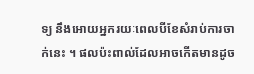ទ្យ នឹងអោយអ្នករយៈពេលបីខែសំរាប់ការចាក់នេះ ។ ផលប៉ះពាល់ដែលអាចកើតមានដូច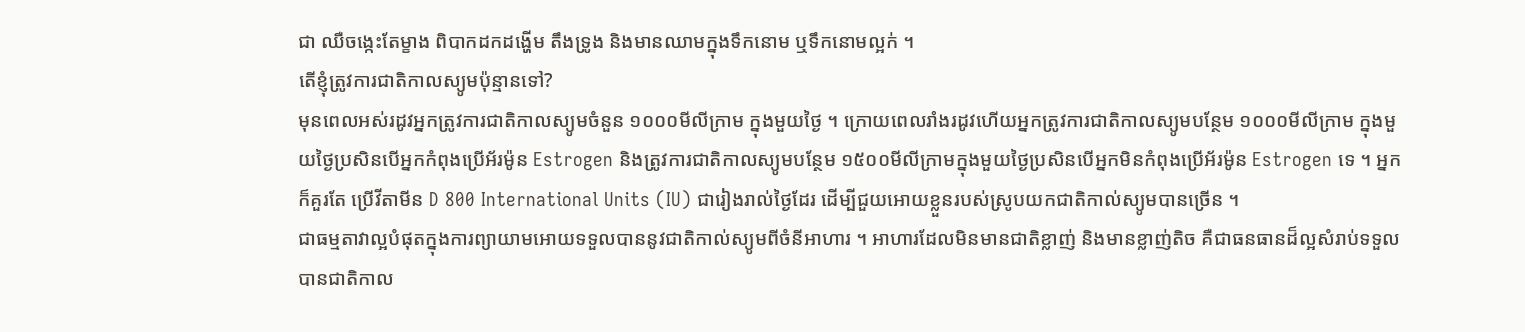ជា ឈឺចង្កេះតែម្ខាង ពិបាកដកដង្ហើម តឹងទ្រូង និងមានឈាមក្នុងទឹកនោម ឬទឹកនោមល្អក់ ។
តើខ្ញុំត្រូវការជាតិកាលស្យូមប៉ុន្មានទៅ?
មុនពេលអស់រដូវអ្នកត្រូវការជាតិកាលស្យូមចំនួន ១០០០មីលីក្រាម ក្នុងមួយថ្ងៃ ។ ក្រោយពេលរាំងរដូវហើយអ្នកត្រូវការជាតិកាលស្យូមបន្ថែម ១០០០មីលីក្រាម ក្នុងមួយថ្ងៃប្រសិនបើអ្នកកំពុងប្រើអ័រម៉ូន Estrogen និងត្រូវការជាតិកាលស្យូមបន្ថែម ១៥០០មីលីក្រាមក្នុងមួយថ្ងៃប្រសិនបើអ្នកមិនកំពុងប្រើអ័រម៉ូន Estrogen ទេ ។ អ្នកក៏គួរតែ ប្រើវីតាមីន D 800 International Units (IU) ជារៀងរាល់ថ្ងៃដែរ ដើម្បីជួយអោយខ្លួនរបស់ស្រូបយកជាតិកាល់ស្យូមបានច្រើន ។
ជាធម្មតាវាល្អបំផុតក្នុងការព្យាយាមអោយទទួលបាននូវជាតិកាល់ស្យូមពីចំនីអាហារ ។ អាហារដែលមិនមានជាតិខ្លាញ់ និងមានខ្លាញ់តិច គឺជាធនធានដ៏ល្អសំរាប់ទទួលបានជាតិកាល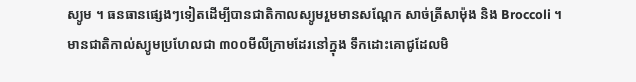ស្យូម ។ ធនធានផ្សេងៗទៀតដើម្បីបានជាតិកាលស្យូមរួមមានសណ្តែក សាច់ត្រីសាម៉ុង និង Broccoli ។
មានជាតិកាល់ស្យូមប្រហែលជា ៣០០មីលីក្រាមដែរនៅក្នុង ទឹកដោះគោជូដែលមិ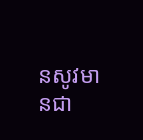នសូវមានជា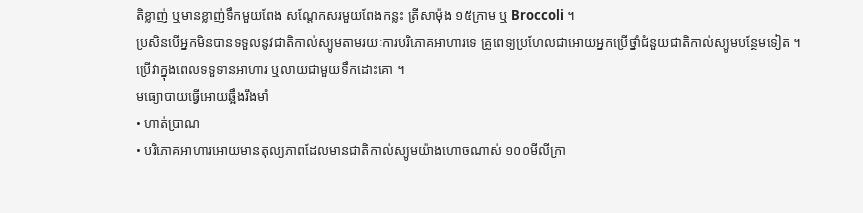តិខ្លាញ់ ឬមានខ្លាញ់ទឹកមួយពែង សណ្តែកសរមួយពែងកន្លះ ត្រីសាម៉ុង ១៥ក្រាម ឬ Broccoli ។
ប្រសិនបើអ្នកមិនបានទទួលនូវជាតិកាល់ស្យូមតាមរយៈការបរិភោគអាហារទេ គ្រូពេទ្យប្រហែលជាអោយអ្នកប្រើថ្នាំជំនួយជាតិកាល់ស្យូមបន្ថែមទៀត ។ ប្រើវាក្នុងពេលទទួទានអាហារ ឬលាយជាមួយទឹកដោះគោ ។
មធ្យោបាយធ្វើអោយឆ្អឹងរឹងមាំ
• ហាត់ប្រាណ
• បរិភោគអាហារអោយមានតុល្យភាពដែលមានជាតិកាល់ស្យូមយ៉ាងហោចណាស់ ១០០មីលីក្រា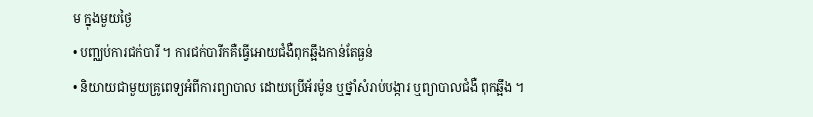ម ក្នុងមួយថ្ងៃ
• បញ្ឈប់ការជក់បារី ។ ការជក់បារីកគឺធ្វើអោយជំងឺពុកឆ្អឹងកាន់តែធ្ងន់
• និយាយជាមួយគ្រូពេទ្យអំពីការព្យាបាល ដោយប្រើអ័រម៉ូន ឬថ្នាំសំរាប់បង្ការ ឬព្យាបាលជំងឺ ពុកឆ្អឹង ។